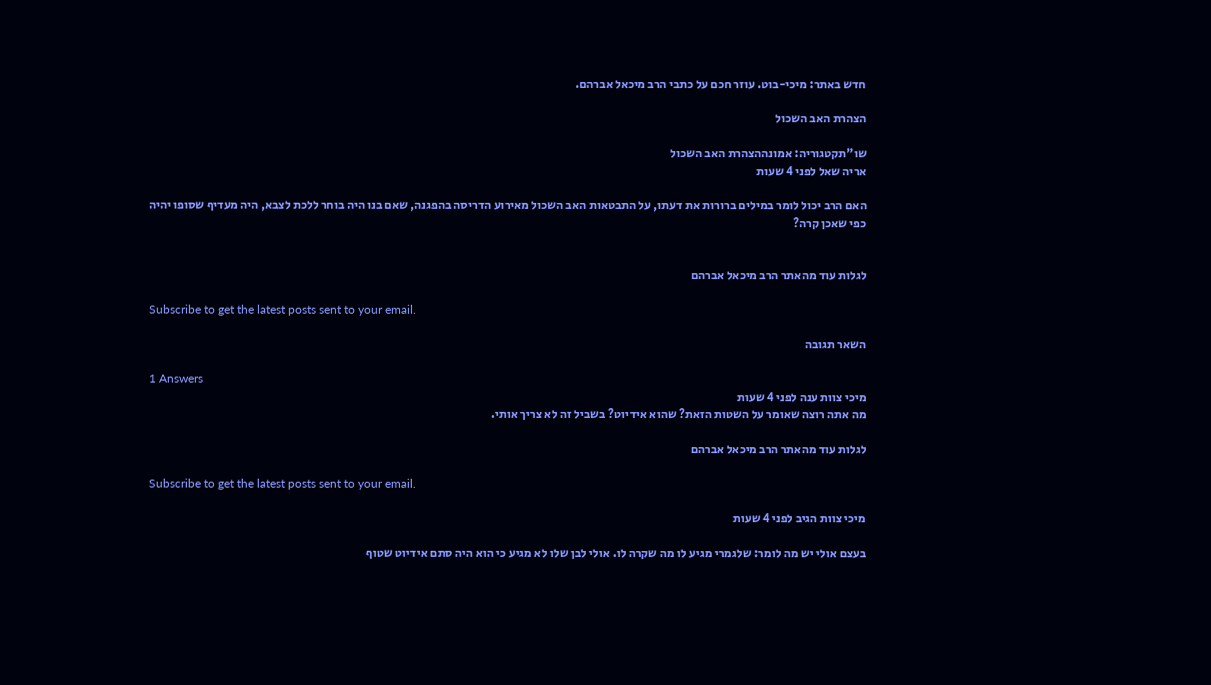חדש באתר: מיכי-בוט. עוזר חכם על כתבי הרב מיכאל אברהם.

הצהרת האב השכול

שו"תקטגוריה: אמונההצהרת האב השכול
אריה שאל לפני 4 שעות

האם הרב יכול לומר במילים ברורות את דעתו, על התבטאות האב השכול מאירוע הדריסה בהפגנה, שאם בנו היה בוחר ללכת לצבא, היה מעדיף שסופו יהיה
כפי שאכן קרה?


לגלות עוד מהאתר הרב מיכאל אברהם

Subscribe to get the latest posts sent to your email.

השאר תגובה

1 Answers
מיכי צוות ענה לפני 4 שעות
מה אתה רוצה שאומר על השטות הזאת? שהוא אידיוט? בשביל זה לא צריך אותי.

לגלות עוד מהאתר הרב מיכאל אברהם

Subscribe to get the latest posts sent to your email.

מיכי צוות הגיב לפני 4 שעות

בעצם אולי יש מה לומר: שלגמרי מגיע לו מה שקרה לו. אולי לבן שלו לא מגיע כי הוא היה סתם אידיוט שטוף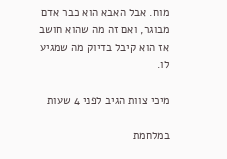מוח. אבל האבא הוא כבר אדם מבוגר, ואם זה מה שהוא חושב אז הוא קיבל בדיוק מה שמגיע לו.

מיכי צוות הגיב לפני 4 שעות

במלחמת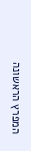המפרץ הראשונה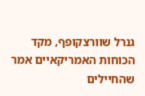גנרל שוורצקופף, מקד הכוחות האמריקאיים אמר שהחיילים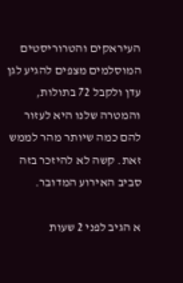העיראקים והטרוריסטים המוסלמים מצפים להגיע לגן עדן ולקבל 72 בתולות, והמטרה שלנו היא לעזור להם כמה שיותר מהר לממש זאת. קשה לא להיזכר בזה סביב האירוע המדובר.

א הגיב לפני 2 שעות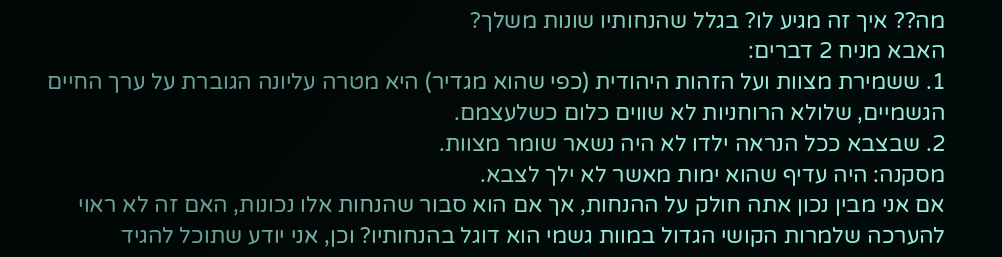מה?? איך זה מגיע לו? בגלל שהנחותיו שונות משלך?
האבא מניח 2 דברים:
1. ששמירת מצוות ועל הזהות היהודית (כפי שהוא מגדיר) היא מטרה עליונה הגוברת על ערך החיים הגשמיים, שלולא הרוחניות לא שווים כלום כשלעצמם.
2. שבצבא ככל הנראה ילדו לא היה נשאר שומר מצוות.
מסקנה: היה עדיף שהוא ימות מאשר לא ילך לצבא.
אם אני מבין נכון אתה חולק על ההנחות, אך אם הוא סבור שהנחות אלו נכונות, האם זה לא ראוי להערכה שלמרות הקושי הגדול במוות גשמי הוא דוגל בהנחותיו? וכן, אני יודע שתוכל להגיד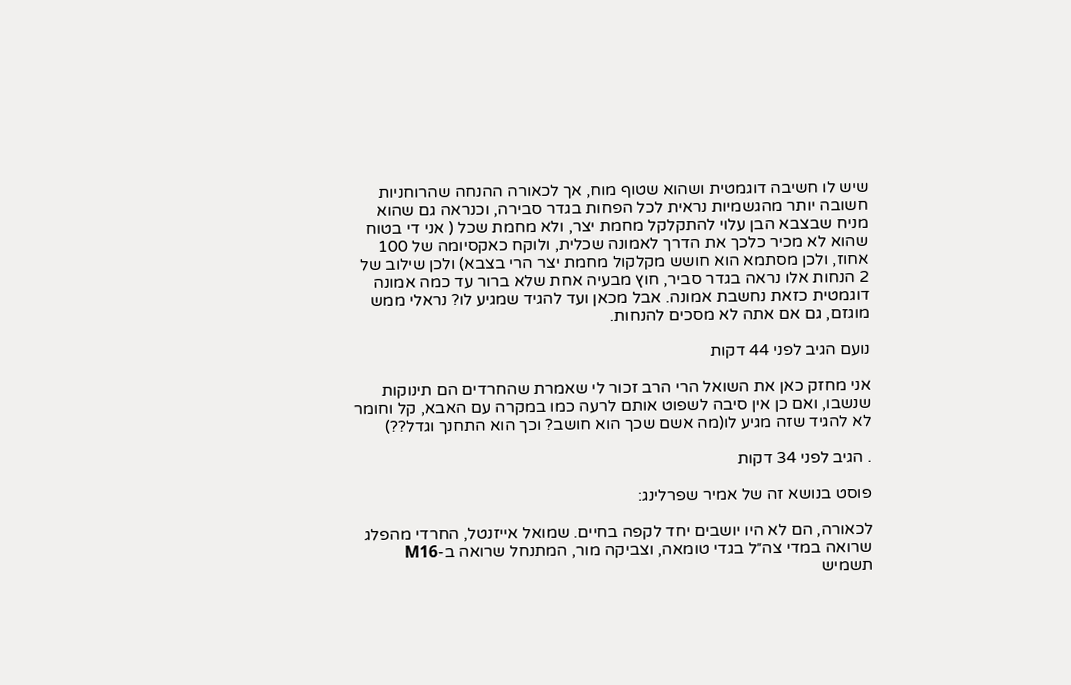שיש לו חשיבה דוגמטית ושהוא שטוף מוח, אך לכאורה ההנחה שהרוחניות חשובה יותר מהגשמיות נראית לכל הפחות בגדר סבירה, וכנראה גם שהוא מניח שבצבא הבן עלוי להתקלקל מחמת יצר, ולא מחמת שכל ( אני די בטוח שהוא לא מכיר כלכך את הדרך לאמונה שכלית, ולוקח כאקסיומה של 100 אחוז, ולכן מסתמא הוא חושש מקלקול מחמת יצר הרי בצבא) ולכן שילוב של 2 הנחות אלו נראה בגדר סביר, חוץ מבעיה אחת שלא ברור עד כמה אמונה דוגמטית כזאת נחשבת אמונה. אבל מכאן ועד להגיד שמגיע לו? נראלי ממש מוגזם, גם אם אתה לא מסכים להנחות.

נועם הגיב לפני 44 דקות

אני מחזק כאן את השואל הרי הרב זכור לי שאמרת שהחרדים הם תינוקות שנשבו, ואם כן אין סיבה לשפוט אותם לרעה כמו במקרה עם האבא, קל וחומר לא להגיד שזה מגיע לו(מה אשם שכך הוא חושב? וכך הוא התחנך וגדל??)

. הגיב לפני 34 דקות

פוסט בנושא זה של אמיר שפרלינג:

לכאורה, הם לא היו יושבים יחד לקפה בחיים. שמואל אייזנטל, החרדי מהפלג שרואה במדי צה״ל בגדי טומאה, וצביקה מור, המתנחל שרואה ב-M16 תשמיש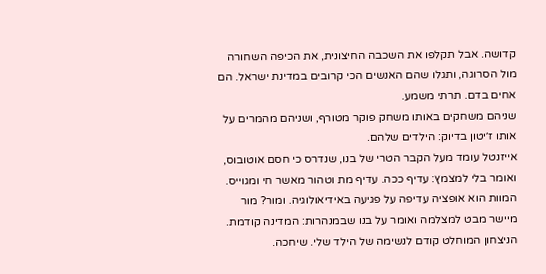קדושה. אבל תקלפו את השכבה החיצונית, את הכיפה השחורה מול הסרוגה, ותגלו שהם האנשים הכי קרובים במדינת ישראל. הם אחים בדם. תרתי משמע.
שניהם משחקים באותו משחק פוקר מטורף, ושניהם מהמרים על אותו ז׳יטון בדיוק: הילדים שלהם.
אייזנטל עומד מעל הקבר הטרי של בנו, שנדרס כי חסם אוטובוס, ואומר בלי למצמץ: עדיף ככה. עדיף מת וטהור מאשר חי ומגוייס. המוות הוא אופציה עדיפה על פגיעה באידיאולוגיה. ומור? מור מיישר מבט למצלמה ואומר על בנו שבמנהרות: המדינה קודמת. הניצחון המוחלט קודם לנשימה של הילד שלי. שיחכה.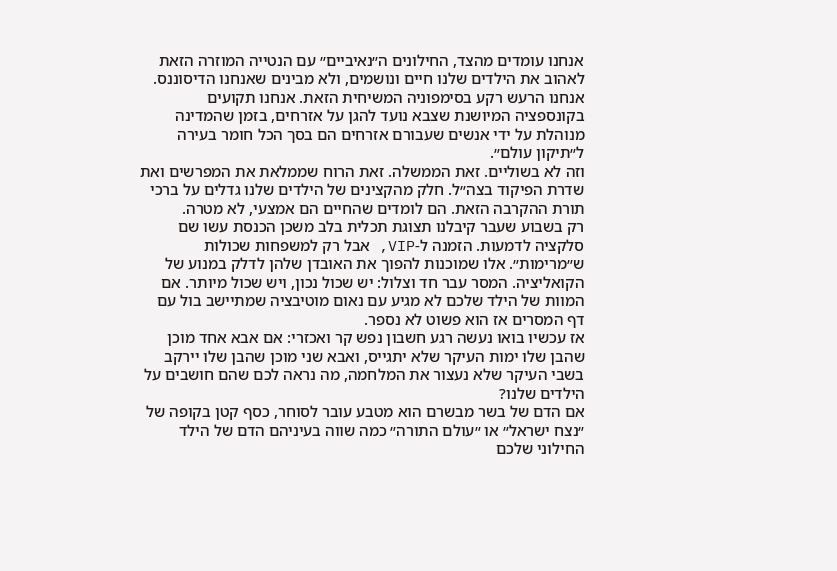אנחנו עומדים מהצד, החילונים ה״נאיביים״ עם הנטייה המוזרה הזאת לאהוב את הילדים שלנו חיים ונושמים, ולא מבינים שאנחנו הדיסוננס. אנחנו הרעש רקע בסימפוניה המשיחית הזאת. אנחנו תקועים בקונספציה המיושנת שצבא נועד להגן על אזרחים, בזמן שהמדינה מנוהלת על ידי אנשים שעבורם אזרחים הם בסך הכל חומר בעירה ל״תיקון עולם״.
וזה לא בשוליים. זאת הממשלה. זאת הרוח שממלאת את המפרשים ואת שדרת הפיקוד בצה״ל. חלק מהקצינים של הילדים שלנו גדלים על ברכי תורת ההקרבה הזאת. הם לומדים שהחיים הם אמצעי, לא מטרה.
רק בשבוע שעבר קיבלנו תצוגת תכלית בלב משכן הכנסת עשו שם סלקציה לדמעות. הזמנה ל-VIP, אבל רק למשפחות שכולות ש״מרימות״. אלו שמוכנות להפוך את האובדן שלהן לדלק במנוע של הקואליציה. המסר עבר חד וצלול: יש שכול נכון, ויש שכול מיותר. אם המוות של הילד שלכם לא מגיע עם נאום מוטיבציה שמתיישב בול עם דף המסרים אז הוא פשוט לא נספר.
אז עכשיו בואו נעשה רגע חשבון נפש קר ואכזרי: אם אבא אחד מוכן שהבן שלו ימות העיקר שלא יתגייס, ואבא שני מוכן שהבן שלו יירקב בשבי העיקר שלא נעצור את המלחמה, מה נראה לכם שהם חושבים על הילדים שלנו?
אם הדם של בשר מבשרם הוא מטבע עובר לסוחר, כסף קטן בקופה של ״נצח ישראל״ או ״עולם התורה״ כמה שווה בעיניהם הדם של הילד החילוני שלכם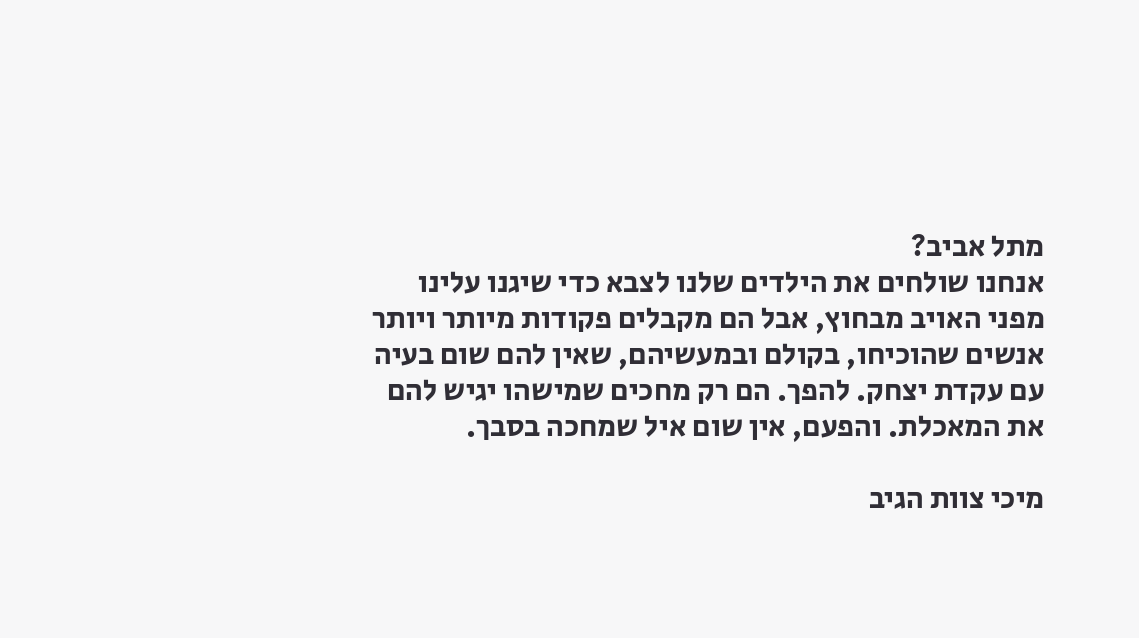מתל אביב?
אנחנו שולחים את הילדים שלנו לצבא כדי שיגנו עלינו מפני האויב מבחוץ, אבל הם מקבלים פקודות מיותר ויותר אנשים שהוכיחו, בקולם ובמעשיהם, שאין להם שום בעיה עם עקדת יצחק. להפך. הם רק מחכים שמישהו יגיש להם את המאכלת. והפעם, אין שום איל שמחכה בסבך.

מיכי צוות הגיב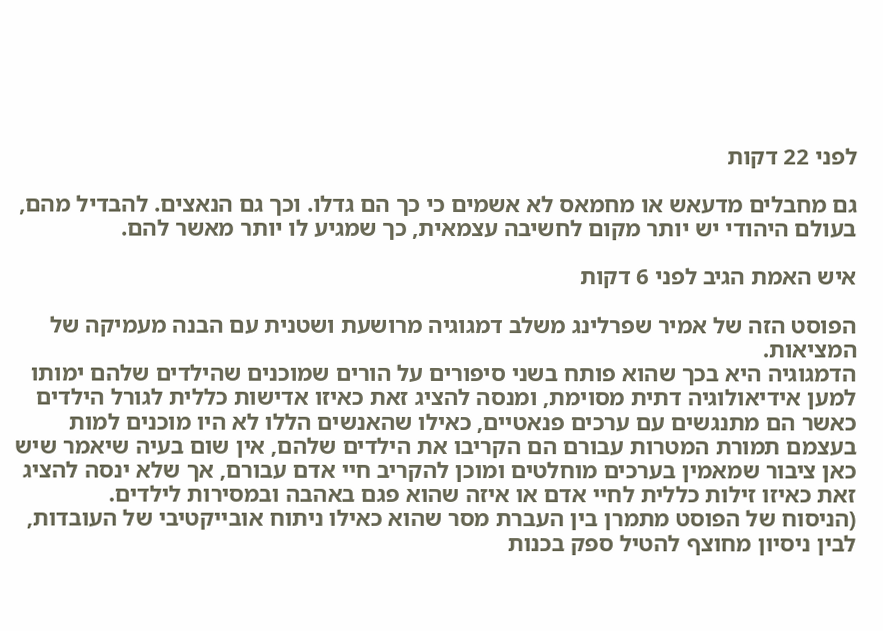לפני 22 דקות

גם מחבלים מדעאש או מחמאס לא אשמים כי כך הם גדלו. וכך גם הנאצים. להבדיל מהם, בעולם היהודי יש יותר מקום לחשיבה עצמאית, כך שמגיע לו יותר מאשר להם.

איש האמת הגיב לפני 6 דקות

הפוסט הזה של אמיר שפרלינג משלב דמגוגיה מרושעת ושטנית עם הבנה מעמיקה של המציאות.
הדמגוגיה היא בכך שהוא פותח בשני סיפורים על הורים שמוכנים שהילדים שלהם ימותו למען אידיאולוגיה דתית מסוימת, ומנסה להציג זאת כאיזו אדישות כללית לגורל הילדים כאשר הם מתנגשים עם ערכים פנאטיים, כאילו שהאנשים הללו לא היו מוכנים למות בעצמם תמורת המטרות עבורם הם הקריבו את הילדים שלהם, אין שום בעיה שיאמר שיש כאן ציבור שמאמין בערכים מוחלטים ומוכן להקריב חיי אדם עבורם, אך שלא ינסה להציג זאת כאיזו זילות כללית לחיי אדם או איזה שהוא פגם באהבה ובמסירות לילדים.
(הניסוח של הפוסט מתמרן בין העברת מסר שהוא כאילו ניתוח אובייקטיבי של העובדות, לבין ניסיון מחוצף להטיל ספק בכנות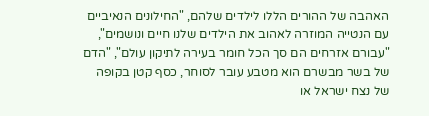האהבה של ההורים הללו לילדים שלהם, "החילונים הנאיביים עם הנטייה המוזרה לאהוב את הילדים שלנו חיים ונושמים", "עבורם אזרחים הם סך הכל חומר בעירה לתיקון עולם", "הדם של בשר מבשרם הוא מטבע עובר לסוחר, כסף קטן בקופה של נצח ישראל או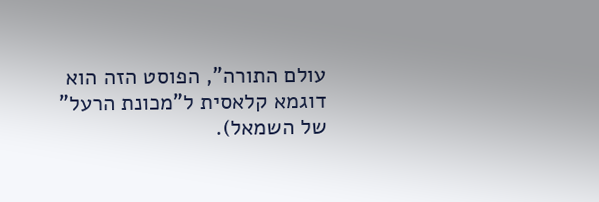עולם התורה", הפוסט הזה הוא דוגמא קלאסית ל"מכונת הרעל" של השמאל).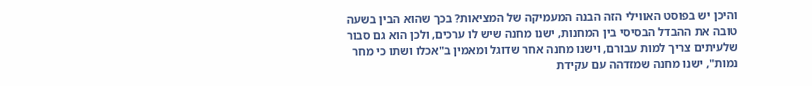והיכן יש בפוסט האווילי הזה הבנה המעמיקה של המציאות? בכך שהוא הבין בשעה טובה את ההבדל הבסיסי בין המחנות, ישנו מחנה שיש לו ערכים, ולכן הוא גם סבור שלעיתים צריך למות עבורם, וישנו מחנה אחר שדוגל ומאמין ב"אכלו ושתו כי מחר נמות", ישנו מחנה שמזדהה עם עקידת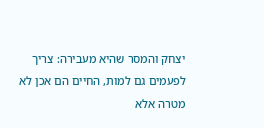יצחק והמסר שהיא מעבירה: צריך לפעמים גם למות, החיים הם אכן לא מטרה אלא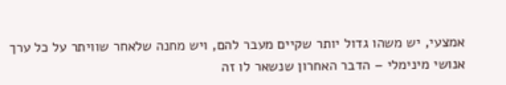אמצעי, יש משהו גדול יותר שקיים מעבר להם, ויש מחנה שלאחר שוויתר על כל ערך אנושי מינימלי – הדבר האחרון שנשאר לו זה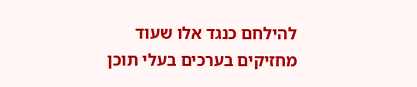להילחם כנגד אלו שעוד מחזיקים בערכים בעלי תוכן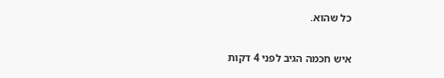כל שהוא.

איש חכמה הגיב לפני 4 דקות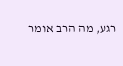רגע, מה הרב אומר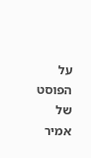על הפוסט של אמיר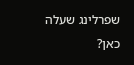שפרלינג שעלה כאן?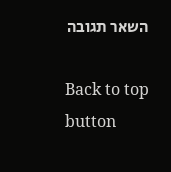השאר תגובה

Back to top button